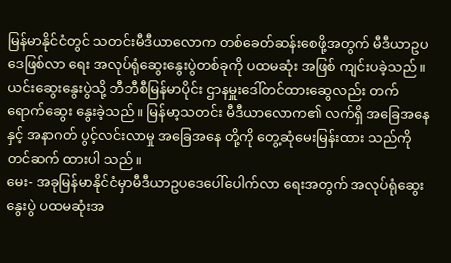မြန်မာနိုင်ငံတွင် သတင်းမီဒီယာလောက တစ်ခေတ်ဆန်းစေဖို့အတွက် မီဒီယာဥပဒေဖြစ်လာ ရေး အလုပ်ရုံဆွေးနွေးပွဲတစ်ခုကို ပထမဆုံး အဖြစ် ကျင်းပခဲ့သည်။ ယင်းဆွေးနွေးပွဲသို့ ဘီဘီစီမြန်မာပိုင်း ဌာနမှူးဒေါ်တင်ထားဆွေလည်း တက်ရောက်ဆွေး နွေးခဲ့သည်။ မြန်မာ့သတင်း မီဒီယာလောက၏ လက်ရှိ အခြေအနေနှင့် အနာဂတ် ပွင့်လင်းလာမှု အခြေအနေ တို့ကို တွေ့ဆုံမေးမြန်းထား သည်ကို တင်ဆက် ထားပါ သည်။
မေး- အခုမြန်မာနိုင်ငံမှာမီဒီယာဥပဒေပေါ်ပေါက်လာ ရေးအတွက် အလုပ်ရုံဆွေးနွေးပွဲ ပထမဆုံးအ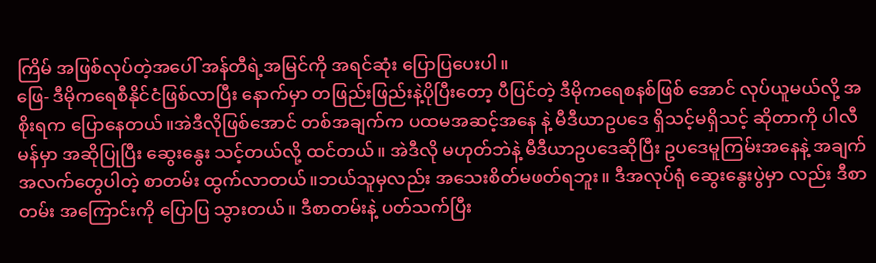ကြိမ် အဖြစ်လုပ်တဲ့အပေါ် အန်တီရဲ့အမြင်ကို အရင်ဆုံး ပြောပြပေးပါ။
ဖြေ- ဒီမိုကရေစီနိုင်ငံဖြစ်လာပြီး နောက်မှာ တဖြည်းဖြည်းနဲ့ပိုပြီးတော့ ပီပြင်တဲ့ ဒီမိုကရေစနစ်ဖြစ် အောင် လုပ်ယူမယ်လို့ အစိုးရက ပြောနေတယ်။အဲဒီလိုဖြစ်အောင် တစ်အချက်က ပထမအဆင့်အနေ နဲ့ မီဒီယာဥပဒေ ရှိသင့်မရှိသင့် ဆိုတာကို ပါလီမန်မှာ အဆိုပြုပြီး ဆွေးနွေး သင့်တယ်လို့ ထင်တယ်။ အဲဒီလို မဟုတ်ဘဲနဲ့ မီဒီယာဥပဒေဆိုပြီး ဥပဒေမူကြမ်းအနေနဲ့ အချက်အလက်တွေပါတဲ့ စာတမ်း ထွက်လာတယ်။ဘယ်သူမှလည်း အသေးစိတ်မဖတ်ရဘူး။ ဒီအလုပ်ရုံ ဆွေးနွေးပွဲမှာ လည်း ဒီစာတမ်း အကြောင်းကို ပြောပြ သွားတယ်။ ဒီစာတမ်းနဲ့ ပတ်သက်ပြီး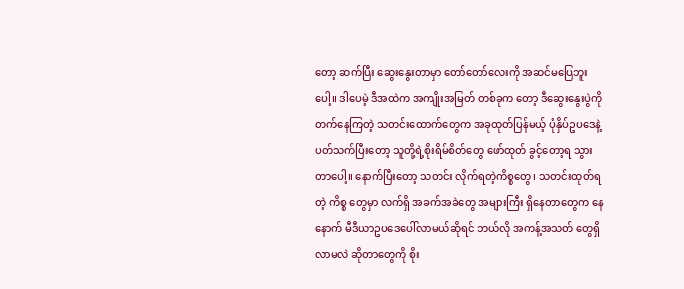တော့ ဆက်ပြီး ဆွေးနွေးတာမှာ တော်တော်လေးကို အဆင်မပြေဘူး ပေါ့။ ဒါပေမဲ့ ဒီအထဲက အကျိုးအမြတ် တစ်ခုက တော့ ဒီဆွေးနွေးပွဲကို တက်နေကြတဲ့ သတင်းထောက်တွေက အခုထုတ်ပြန်မယ့် ပုံနှိပ်ဥပဒေနဲ့ ပတ်သက်ပြီးတော့ သူတို့ရဲ့စိုးရိမ်စိတ်တွေ ဖော်ထုတ် ခွင့်တော့ရ သွားတာပေါ့။ နောက်ပြီးတော့ သတင်း လိုက်ရတဲ့ကိစ္စတွေ၊ သတင်းထုတ်ရတဲ့ ကိစ္စ တွေမှာ လက်ရှိ အခက်အခဲတွေ အများကြီး ရှိနေတာတွေက နေနောက် မီဒီယာဥပဒေပေါ်လာမယ်ဆိုရင် ဘယ်လို အကန့်အသတ် တွေရှိလာမလဲ ဆိုတာတွေကို စိုး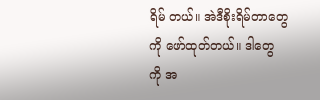ရိမ် တယ်။ အဲဒီစိုးရိမ်တာတွေကို ဖော်ထုတ်တယ်။ ဒါတွေ ကို အ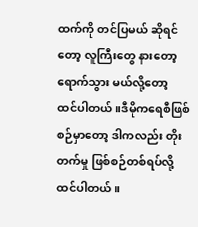ထက်ကို တင်ပြမယ် ဆိုရင်တော့ လူကြီးတွေ နားတော့ ရောက်သွား မယ်လို့တော့ ထင်ပါတယ်။ဒီမိုကရေစီဖြစ်စဉ်မှာတော့ ဒါကလည်း တိုးတက်မှု ဖြစ်စဉ်တစ်ရပ်လို့ ထင်ပါတယ်။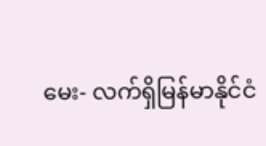မေး- လက်ရှိမြန်မာနိုင်ငံ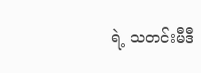ရဲ့ သတင်းမီဒီ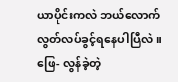ယာပိုင်းကလဲ ဘယ်လောက်လွတ်လပ်ခွင့်ရနေပါပြီလဲ။
ဖြေ- လွန်ခဲ့တဲ့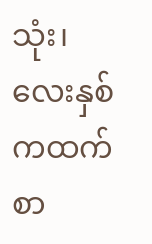သုံး၊ လေးနှစ်ကထက် စာ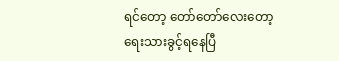ရင်တော့ တော်တော်လေးတော့ ရေးသားခွင့်ရနေပြီ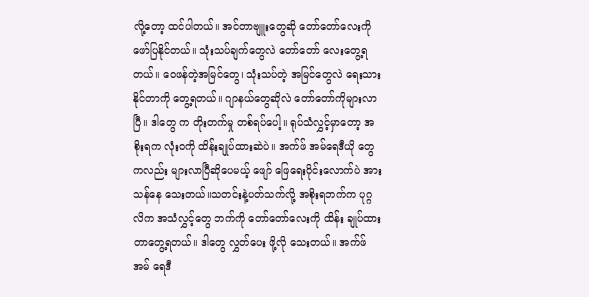လို့တော့ ထင်ပါတယ်။ အင်တာဗျူးတွေဆို တော်တော်လေးကို ဖော်ပြနိုင်တယ်။ သုံးသပ်ချက်တွေလဲ တော်တော် လေးတွေ့ရတယ်။ ဝေဖန်တဲ့အမြင်တွေ၊ သုံးသပ်တဲ့ အမြင်တွေလဲ ရေးသားနိုင်တာကို တွေ့ရတယ်။ ဂျာနယ်တွေဆိုလဲ တော်တော်ကိုများလာပြီ။ ဒါတွေ က တိုးတက်မှု တစ်ရပ်ပေါ့။ ရုပ်သံလွှင့်မှာတော့ အစိုးရက လုံးဝကို ထိန်းချုပ်ထားဆဲပဲ။ အက်ဖ် အမ်ရေဒီယို တွေကလည်း များလာပြီဆိုပေမယ့် ဖျော် ဖြေရေးပိုင်းလောက်ပဲ အားသန်နေ သေးတယ်။သတင်းနဲ့ပတ်သက်လို့ အစိုးရဘက်က ပုဂ္ဂလိက အသံလွှင့်တွေ ဘက်ကို တော်တော်လေးကို ထိန်း ချုပ်ထားတာတွေ့ရတယ်။ ဒါတွေ လွှတ်ပေး ဖို့လို သေးတယ်။ အက်ဖ်အမ် ရေဒီ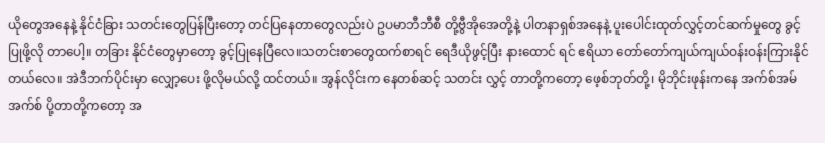ယိုတွေအနေနဲ့ နိုင်ငံခြား သတင်းတွေပြန်ပြီးတော့ တင်ပြနေတာတွေလည်းပဲ ဥပမာဘီဘီစီ တို့ဗွီအိုအေတို့နဲ့ ပါတနာရှစ်အနေနဲ့ ပူးပေါင်းထုတ်လွှင့်တင်ဆက်မှုတွေ ခွင့်ပြုဖို့လို တာပေါ့။ တခြား နိုင်ငံတွေမှာတော့ ခွင့်ပြုနေပြီလေ။သတင်းစာတွေထက်စာရင် ရေဒီယိုဖွင့်ပြီး နားထောင် ရင် ဧရိယာ တော်တော်ကျယ်ကျယ်ဝန်းဝန်းကြားနိုင် တယ်လေ။ အဲဒီဘက်ပိုင်းမှာ လျှော့ပေး ဖို့လိုမယ်လို့ ထင်တယ်။ အွန်လိုင်းက နေတစ်ဆင့် သတင်း လွှင့် တာတို့ကတော့ ဖေ့စ်ဘုတ်တို့၊ မိုဘိုင်းဖုန်းကနေ အက်စ်အမ်အက်စ် ပို့တာတို့ကတော့ အ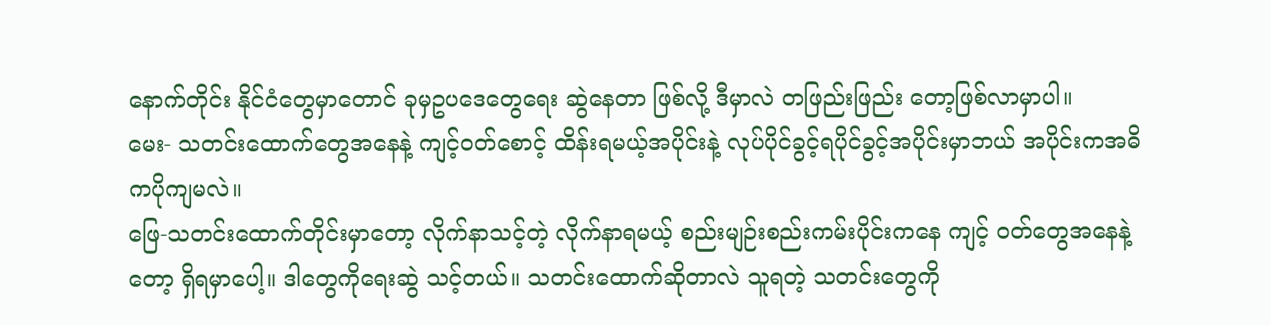နောက်တိုင်း နိုင်ငံတွေမှာတောင် ခုမှဥပဒေတွေရေး ဆွဲနေတာ ဖြစ်လို့ ဒီမှာလဲ တဖြည်းဖြည်း တော့ဖြစ်လာမှာပါ။
မေး- သတင်းထောက်တွေအနေနဲ့ ကျင့်ဝတ်စောင့် ထိန်းရမယ့်အပိုင်းနဲ့ လုပ်ပိုင်ခွင့်ရပိုင်ခွင့်အပိုင်းမှာဘယ် အပိုင်းကအဓိကပိုကျမလဲ။
ဖြေ-သတင်းထောက်တိုင်းမှာတော့ လိုက်နာသင့်တဲ့ လိုက်နာရမယ့် စည်းမျဉ်းစည်းကမ်းပိုင်းကနေ ကျင့် ဝတ်တွေအနေနဲ့တော့ ရှိရမှာပေါ့။ ဒါတွေကိုရေးဆွဲ သင့်တယ်။ သတင်းထောက်ဆိုတာလဲ သူရတဲ့ သတင်းတွေကို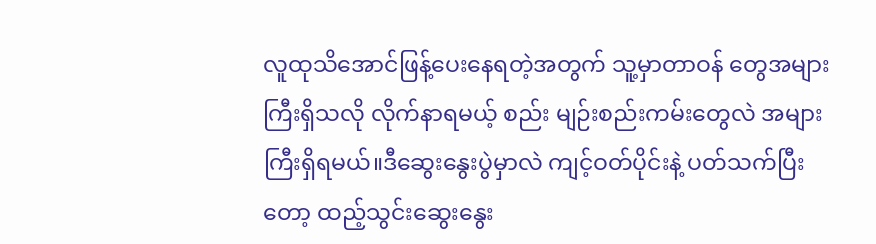လူထုသိအောင်ဖြန့်ပေးနေရတဲ့အတွက် သူ့မှာတာဝန် တွေအများကြီးရှိသလို လိုက်နာရမယ့် စည်း မျဉ်းစည်းကမ်းတွေလဲ အများကြီးရှိရမယ်။ဒီဆွေးနွေးပွဲမှာလဲ ကျင့်ဝတ်ပိုင်းနဲ့ ပတ်သက်ပြီး တော့ ထည့်သွင်းဆွေးနွေး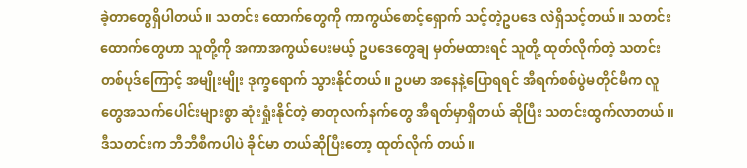ခဲ့တာတွေရှိပါတယ်။ သတင်း ထောက်တွေကို ကာကွယ်စောင့်ရှောက် သင့်တဲ့ဥပဒေ လဲရှိသင့်တယ်။ သတင်းထောက်တွေဟာ သူတို့ကို အကာအကွယ်ပေးမယ့် ဥပဒေတွေချ မှတ်မထားရင် သူတို့ ထုတ်လိုက်တဲ့ သတင်းတစ်ပုဒ်ကြောင့် အမျိုးမျိုး ဒုက္ခရောက် သွားနိုင်တယ်။ ဥပမာ အနေနဲ့ပြောရရင် အီရက်စစ်ပွဲမတိုင်မီက လူတွေအသက်ပေါင်းများစွာ ဆုံးရှုံးနိုင်တဲ့ ဓာတုလက်နက်တွေ အီရတ်မှာရှိတယ် ဆိုပြီး သတင်းထွက်လာတယ်။ ဒီသတင်းက ဘီဘီစီကပါပဲ ခိုင်မာ တယ်ဆိုပြီးတော့ ထုတ်လိုက် တယ်။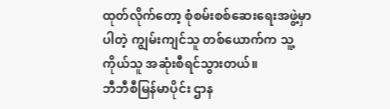ထုတ်လိုက်တော့ စုံစမ်းစစ်ဆေးရေးအဖွဲ့မှာ ပါတဲ့ ကျွမ်းကျင်သူ တစ်ယောက်က သူ့ကိုယ်သူ အဆုံးစီရင်သွားတယ်။
ဘီဘီစီမြန်မာပိုင်း ဌာန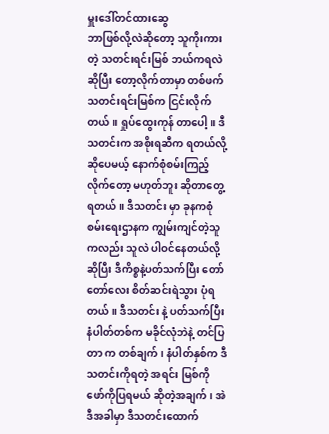မှူးဒေါ်တင်ထားဆွေ
ဘာဖြစ်လို့လဲဆိုတော့ သူကိုးကားတဲ့ သတင်းရင်းမြစ် ဘယ်ကရလဲဆိုပြီး တော့လိုက်တာမှာ တစ်ဖက်သတင်းရင်းမြစ်က ငြင်းလိုက် တယ်။ ရှုပ်ထွေးကုန် တာပေါ့။ ဒီသတင်းက အစိုးရဆီက ရတယ်လို့ ဆိုပေမယ့် နောက်စုံစမ်းကြည့် လိုက်တော့ မဟုတ်ဘူး ဆိုတာတွေ့ရတယ်။ ဒီသတင်း မှာ ခုနကစုံစမ်းရေးဌာနက ကျွမ်းကျင်တဲ့သူကလည်း သူလဲ ပါဝင်နေတယ်လို့ဆိုပြီး ဒီကိစ္စနဲ့ပတ်သက်ပြီး တော်တော်လေး စိတ်ဆင်းရဲသွား ပုံရတယ်။ ဒီသတင်း နဲ့ ပတ်သက်ပြီး နံပါတ်တစ်က မခိုင်လုံဘဲနဲ့ တင်ပြတာ က တစ်ချက်၊ နံပါတ်နှစ်က ဒီသတင်းကိုရတဲ့ အရင်း မြစ်ကို ဖော်ကိုပြရမယ် ဆိုတဲ့အချက်၊ အဲဒီအခါမှာ ဒီသတင်းထောက်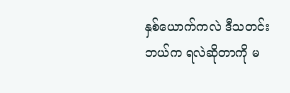နှစ်ယောက်ကလဲ ဒီသတင်းဘယ်က ရလဲဆိုတာကို မ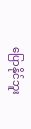ပြောနိုင်ဘူး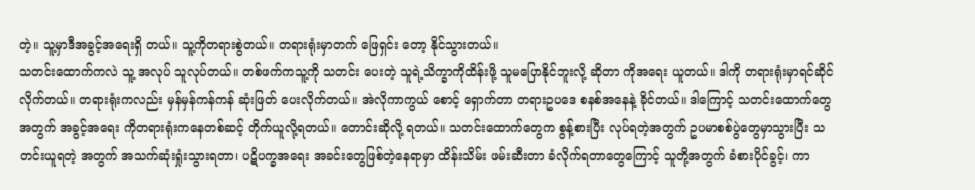တဲ့။ သူ့မှာဒီအခွင့်အရေးရှိ တယ်။ သူ့ကိုတရားစွဲတယ်။ တရားရုံးမှာတက် ဖြေရှင်း တော့ နိုင်သွားတယ်။
သတင်းထောက်ကလဲ သူ့ အလုပ် သူလုပ်တယ်။ တစ်ဖက်ကသူ့ကို သတင်း ပေးတဲ့ သူရဲ့သိက္ခာကိုထိန်းဖို့ သူမပြောနိုင်ဘူးလို့ ဆိုတာ ကိုအရေး ယူတယ်။ ဒါကို တရားရုံးမှာရင်ဆိုင် လိုက်တယ်။ တရားရုံးကလည်း မှန်မှန်ကန်ကန် ဆုံးဖြတ် ပေးလိုက်တယ်။ အဲလိုကာကွယ် စောင့် ရှောက်တာ တရားဥပဒေ စနစ်အနေနဲ့ ခိုင်တယ်။ ဒါကြောင့် သတင်းထောက်တွေ အတွက် အခွင့်အရေး ကိုတရားရုံးကနေတစ်ဆင့် တိုက်ယူလို့ရတယ်။ တောင်းဆိုလို့ ရတယ်။ သတင်းထောက်တွေက စွန့်စားပြီး လုပ်ရတဲ့အတွက် ဥပမာစစ်ပွဲတွေမှာသွားပြီး သတင်းယူရတဲ့ အတွက် အသက်ဆုံးရှုံးသွားရတာ၊ ပဋိပက္ခအရေး အခင်းတွေဖြစ်တဲ့နေရာမှာ ထိန်းသိမ်း ဖမ်းဆီးတာ ခံလိုက်ရတာတွေကြောင့် သူတို့အတွက် ခံစားပိုင်ခွင့်၊ ကာ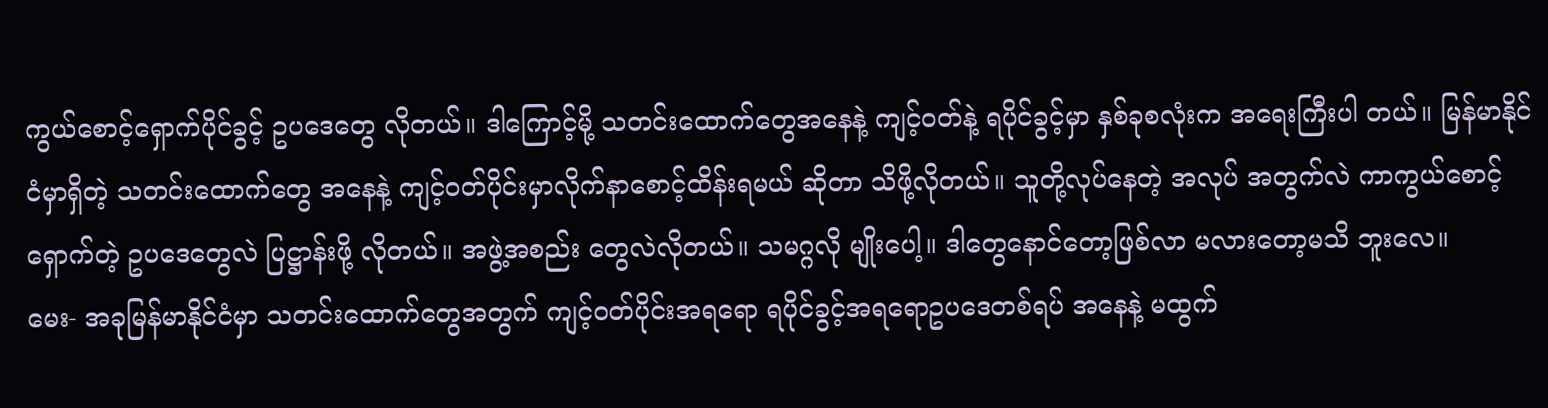ကွယ်စောင့်ရှောက်ပိုင်ခွင့် ဥပဒေတွေ လိုတယ်။ ဒါကြောင့်မို့ သတင်းထောက်တွေအနေနဲ့ ကျင့်ဝတ်နဲ့ ရပိုင်ခွင့်မှာ နှစ်ခုစလုံးက အရေးကြီးပါ တယ်။ မြန်မာနိုင်ငံမှာရှိတဲ့ သတင်းထောက်တွေ အနေနဲ့ ကျင့်ဝတ်ပိုင်းမှာလိုက်နာစောင့်ထိန်းရမယ် ဆိုတာ သိဖို့လိုတယ်။ သူတို့လုပ်နေတဲ့ အလုပ် အတွက်လဲ ကာကွယ်စောင့်ရှောက်တဲ့ ဥပဒေတွေလဲ ပြဋ္ဌာန်းဖို့ လိုတယ်။ အဖွဲ့အစည်း တွေလဲလိုတယ်။ သမဂ္ဂလို မျိုးပေါ့။ ဒါတွေနောင်တော့ဖြစ်လာ မလားတော့မသိ ဘူးလေ။
မေး- အခုမြန်မာနိုင်ငံမှာ သတင်းထောက်တွေအတွက် ကျင့်ဝတ်ပိုင်းအရရော ရပိုင်ခွင့်အရရောဥပဒေတစ်ရပ် အနေနဲ့ မထွက်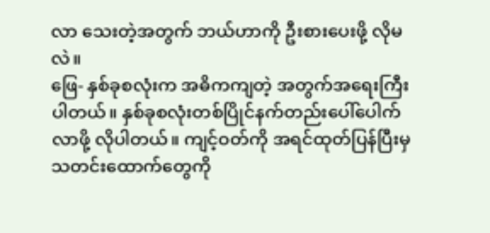လာ သေးတဲ့အတွက် ဘယ်ဟာကို ဦးစားပေးဖို့ လိုမလဲ။
ဖြေ- နှစ်ခုစလုံးက အဓိကကျတဲ့ အတွက်အရေးကြီး ပါတယ်။ နှစ်ခုစလုံးတစ်ပြိုင်နက်တည်းပေါ်ပေါက် လာဖို့ လိုပါတယ်။ ကျင့်ဝတ်ကို အရင်ထုတ်ပြန်ပြီးမှ သတင်းထောက်တွေကို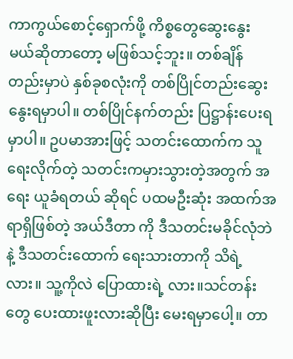ကာကွယ်စောင့်ရှောက်ဖို့ ကိစ္စတွေဆွေးနွေး မယ်ဆိုတာတော့ မဖြစ်သင့်ဘူး။ တစ်ချိန်တည်းမှာပဲ နှစ်ခုစလုံးကို တစ်ပြိုင်တည်းဆွေးနွေးရမှာပါ။ တစ်ပြိုင်နက်တည်း ပြဋ္ဌာန်းပေးရမှာပါ။ ဥပမာအားဖြင့် သတင်းထောက်က သူရေးလိုက်တဲ့ သတင်းကမှားသွားတဲ့အတွက် အရေး ယူခံရတယ် ဆိုရင် ပထမဦးဆုံး အထက်အရာရှိဖြစ်တဲ့ အယ်ဒီတာ ကို ဒီသတင်းမခိုင်လုံဘဲနဲ့ ဒီသတင်းထောက် ရေးသားတာကို သိရဲ့လား။ သူ့ကိုလဲ ပြောထားရဲ့ လား။သင်တန်းတွေ ပေးထားဖူးလားဆိုပြီး မေးရမှာပေါ့။ တာ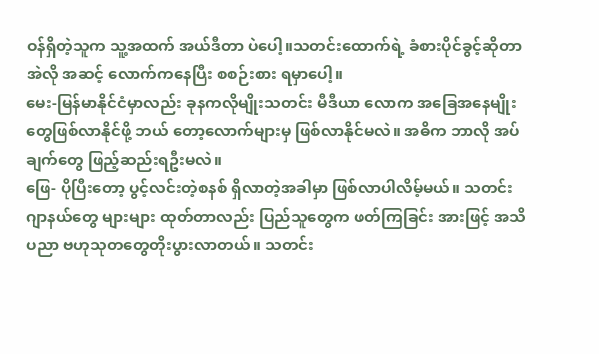ဝန်ရှိတဲ့သူက သူ့အထက် အယ်ဒီတာ ပဲပေါ့။သတင်းထောက်ရဲ့ ခံစားပိုင်ခွင့်ဆိုတာ အဲလို အဆင့် လောက်ကနေပြီး စစဉ်းစား ရမှာပေါ့။
မေး-မြန်မာနိုင်ငံမှာလည်း ခုနကလိုမျိုးသတင်း မီဒီယာ လောက အခြေအနေမျိုးတွေဖြစ်လာနိုင်ဖို့ ဘယ် တော့လောက်များမှ ဖြစ်လာနိုင်မလဲ။ အဓိက ဘာလို အပ်ချက်တွေ ဖြည့်ဆည်းရဦးမလဲ။
ဖြေ- ပိုပြီးတော့ ပွင့်လင်းတဲ့စနစ် ရှိလာတဲ့အခါမှာ ဖြစ်လာပါလိမ့်မယ်။ သတင်းဂျာနယ်တွေ များများ ထုတ်တာလည်း ပြည်သူတွေက ဖတ်ကြခြင်း အားဖြင့် အသိပညာ ဗဟုသုတတွေတိုးပွားလာတယ်။ သတင်း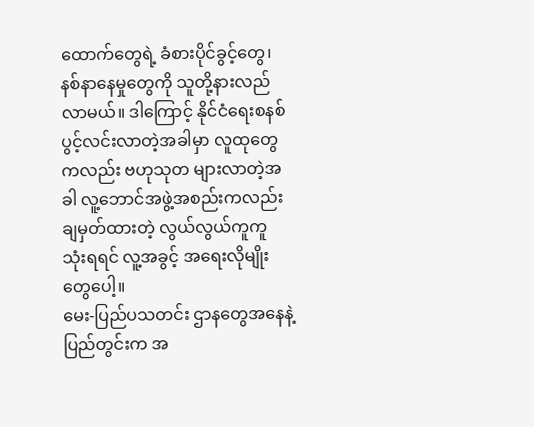ထောက်တွေရဲ့ ခံစားပိုင်ခွင့်တွေ၊ နစ်နာနေမှုတွေကို သူတို့နားလည်လာမယ်။ ဒါကြောင့် နိုင်ငံရေးစနစ် ပွင့်လင်းလာတဲ့အခါမှာ လူထုတွေကလည်း ဗဟုသုတ များလာတဲ့အခါ လူ့ဘောင်အဖွဲ့အစည်းကလည်း ချမှတ်ထားတဲ့ လွယ်လွယ်ကူကူ သုံးရရင် လူ့အခွင့် အရေးလိုမျိုးတွေပေါ့။
မေး-ပြည်ပသတင်း ဌာနတွေအနေနဲ့ ပြည်တွင်းက အ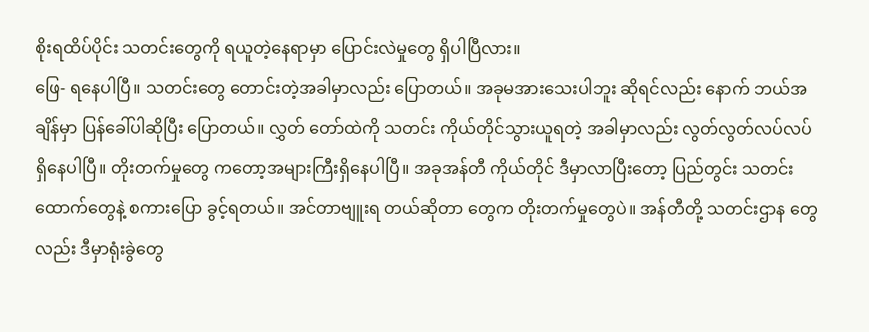စိုးရထိပ်ပိုင်း သတင်းတွေကို ရယူတဲ့နေရာမှာ ပြောင်းလဲမှုတွေ ရှိပါပြီလား။
ဖြေ- ရနေပါပြီ။ သတင်းတွေ တောင်းတဲ့အခါမှာလည်း ပြောတယ်။ အခုမအားသေးပါဘူး ဆိုရင်လည်း နောက် ဘယ်အချိန်မှာ ပြန်ခေါ်ပါဆိုပြီး ပြောတယ်။ လွှတ် တော်ထဲကို သတင်း ကိုယ်တိုင်သွားယူရတဲ့ အခါမှာလည်း လွတ်လွတ်လပ်လပ် ရှိနေပါပြီ။ တိုးတက်မှုတွေ ကတော့အများကြီးရှိနေပါပြီ။ အခုအန်တီ ကိုယ်တိုင် ဒီမှာလာပြီးတော့ ပြည်တွင်း သတင်းထောက်တွေနဲ့ စကားပြော ခွင့်ရတယ်။ အင်တာဗျူးရ တယ်ဆိုတာ တွေက တိုးတက်မှုတွေပဲ။ အန်တီတို့ သတင်းဌာန တွေလည်း ဒီမှာရုံးခွဲတွေ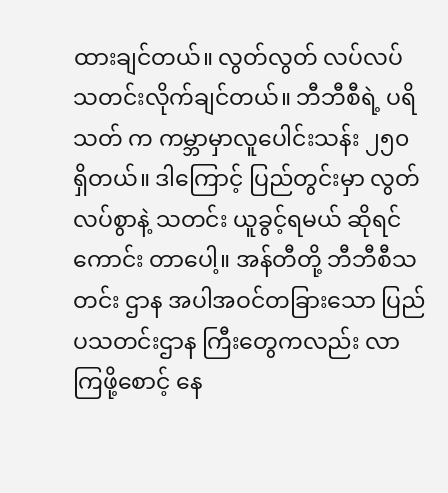ထားချင်တယ်။ လွတ်လွတ် လပ်လပ် သတင်းလိုက်ချင်တယ်။ ဘီဘီစီရဲ့ ပရိသတ် က ကမ္ဘာမှာလူပေါင်းသန်း ၂၅၀ ရှိတယ်။ ဒါကြောင့် ပြည်တွင်းမှာ လွတ်လပ်စွာနဲ့ သတင်း ယူခွင့်ရမယ် ဆိုရင် ကောင်း တာပေါ့။ အန်တီတို့ ဘီဘီစီသတင်း ဌာန အပါအဝင်တခြားသော ပြည်ပသတင်းဌာန ကြီးတွေကလည်း လာကြဖို့စောင့် နေ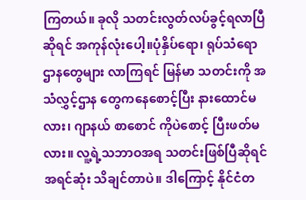ကြတယ်။ ခုလို သတင်းလွတ်လပ်ခွင့်ရလာပြီဆိုရင် အကုန်လုံးပေါ့။ပုံနှိပ်ရော၊ ရုပ်သံရောဌာနတွေများ လာကြရင် မြန်မာ သတင်းကို အသံလွှင့်ဌာန တွေကနေစောင့်ပြီး နားထောင်မလား၊ ဂျာနယ် စာစောင် ကိုပဲစောင့် ပြီးဖတ်မလား။ လူ့ရဲ့သဘာဝအရ သတင်းဖြစ်ပြီဆိုရင် အရင်ဆုံး သိချင်တာပဲ။ ဒါကြောင့် နိုင်ငံတ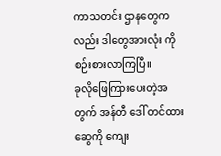ကာသတင်း ဌာနတွေကလည်း ဒါတွေအားလုံး ကိုစဉ်းစားလာကြပြီ။
ခုလိုဖြေကြားပေးတဲ့အတွက် အန်တီ ဒေါ် တင်ထားဆွေကို ကျေး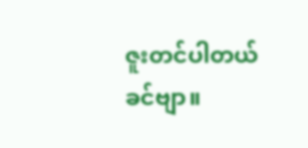ဇူးတင်ပါတယ်ခင်ဗျာ။